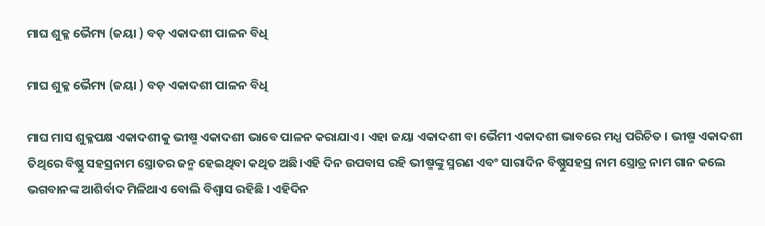ମାଘ ଶୁକ୍ଳ ଭୈମ୍ୟ (ଜୟା ) ବଡ଼ ଏକାଦଶୀ ପାଳନ ବିଧି

ମାଘ ଶୁକ୍ଳ ଭୈମ୍ୟ (ଜୟା ) ବଡ଼ ଏକାଦଶୀ ପାଳନ ବିଧି

ମାଘ ମାସ ଶୁକ୍ଳପକ୍ଷ ଏକାଦଶୀକୁ ଭୀଷ୍ମ ଏକାଦଶୀ ଭାବେ ପାଳନ କରାଯାଏ । ଏହା ଜୟା ଏକାଦଶୀ ବା ଭୈମୀ ଏକାଦଶୀ ଭାବରେ ମଧ୍ଯ ପରିଚିତ । ଭୀଷ୍ମ ଏକାଦଶୀ ତିଥିରେ ବିଷ୍ଣୁ ସହସ୍ରନାମ ସ୍ତ୍ରୋତର ଜନ୍ମ ହେଇଥିବା କଥିତ ଅଛି।ଏହି ଦିନ ଉପବାସ ରହି ଭୀଷ୍ମଙ୍କୁ ସ୍ମରଣ ଏବଂ ସାରାଦିନ ବିଷ୍ଣୁସହସ୍ର ନାମ ସ୍ତ୍ରୋତ୍ର ନାମ ଗାନ କଲେ ଭଗବାନଙ୍କ ଆଶିର୍ବାଦ ମିଳିଥାଏ ବୋଲି ବିଶ୍ବାସ ରହିଛି । ଏହିଦିନ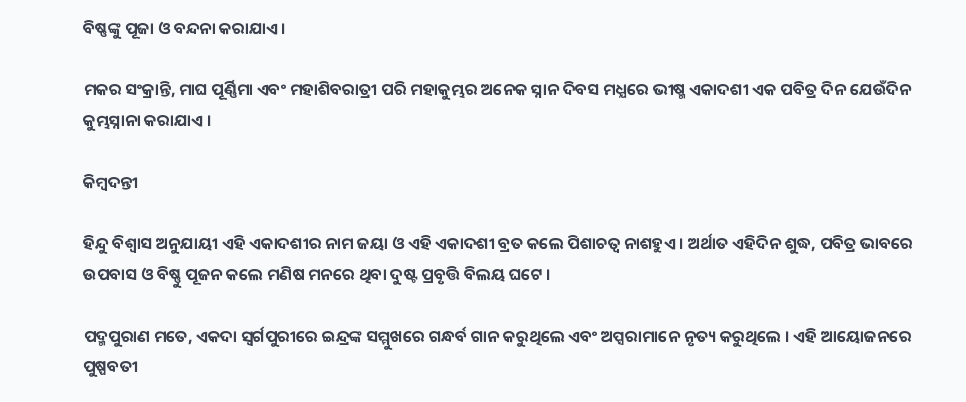ବିଷ୍ଣଙ୍କୁ ପୂଜା ଓ ବନ୍ଦନା କରାଯାଏ।

ମକର ସଂକ୍ରାନ୍ତି, ମାଘ ପୂର୍ଣ୍ଣିମା ଏବଂ ମହାଶିବରାତ୍ରୀ ପରି ମହାକୁମ୍ଭର ଅନେକ ସ୍ନାନ ଦିବସ ମଧ୍ଯରେ ଭୀଷ୍ମ ଏକାଦଶୀ ଏକ ପବିତ୍ର ଦିନ ଯେଉଁଦିନ କୁମ୍ଭସ୍ନାନା କରାଯାଏ ।

କିମ୍ବଦନ୍ତୀ

ହିନ୍ଦୁ ବିଶ୍ବାସ ଅନୁଯାୟୀ ଏହି ଏକାଦଶୀର ନାମ ଜୟା ଓ ଏହି ଏକାଦଶୀ ବ୍ରତ କଲେ ପିଶାଚତ୍ବ ନାଶହୁଏ । ଅର୍ଥାତ ଏହିଦିନ ଶୁଦ୍ଧ, ପବିତ୍ର ଭାବରେ ଉପବାସ ଓ ବିଷ୍ଣୁ ପୂଜନ କଲେ ମଣିଷ ମନରେ ଥିବା ଦୁଷ୍ଟ ପ୍ରବୃତ୍ତି ବିଲୟ ଘଟେ ।

ପଦ୍ମପୁରାଣ ମତେ, ଏକଦା ସ୍ୱର୍ଗପୁରୀରେ ଇନ୍ଦ୍ରଙ୍କ ସମ୍ମୁଖରେ ଗନ୍ଧର୍ବ ଗାନ କରୁଥିଲେ ଏବଂ ଅପ୍ସରାମାନେ ନୃତ୍ୟ କରୁଥିଲେ । ଏହି ଆୟୋଜନରେ ପୁଷ୍ପବତୀ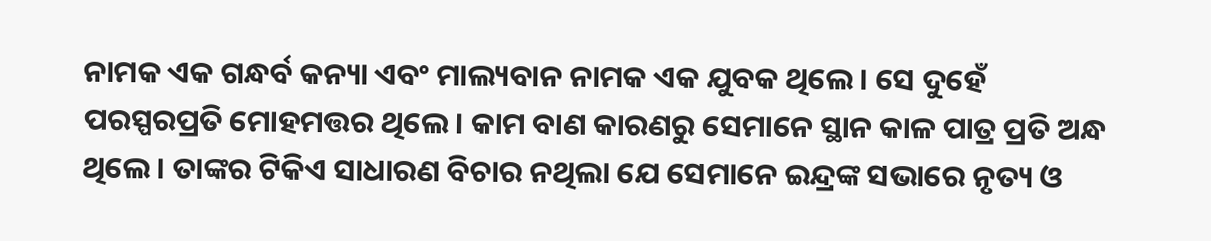ନାମକ ଏକ ଗନ୍ଧର୍ବ କନ୍ୟା ଏବଂ ମାଲ୍ୟବାନ ନାମକ ଏକ ଯୁବକ ଥିଲେ । ସେ ଦୁହେଁ ପରସ୍ପରପ୍ରତି ମୋହମତ୍ତର ଥିଲେ। କାମ ବାଣ କାରଣରୁ ସେମାନେ ସ୍ଥାନ କାଳ ପାତ୍ର ପ୍ରତି ଅନ୍ଧ ଥିଲେ । ତାଙ୍କର ଟିକିଏ ସାଧାରଣ ବିଚାର ନଥିଲା ଯେ ସେମାନେ ଇନ୍ଦ୍ରଙ୍କ ସଭାରେ ନୃତ୍ୟ ଓ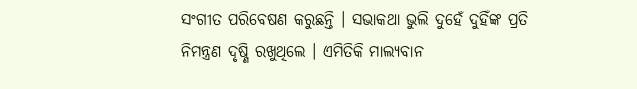ସଂଗୀତ ପରିବେଷଣ କରୁଛନ୍ତି । ସଭାକଥା ଭୁଲି ଦୁହେଁ ଦୁହିଁଙ୍କ ପ୍ରତି ନିମନ୍ତ୍ରଣ ଦୃଷ୍ଣି ରଖୁଥିଲେ । ଏମିତିକି ମାଲ୍ୟବାନ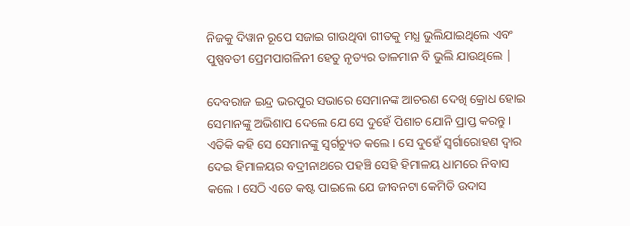ନିଜକୁ ଦିୱାନ ରୂପେ ସଜାଇ ଗାଉଥିବା ଗୀତକୁ ମଧ୍ଯ ଭୁଲିଯାଇଥିଲେ ଏବଂ ପୁଷ୍ପବତୀ ପ୍ରେମପାଗଳିନୀ ହେତୁ ନୃତ୍ୟର ତାଳମାନ ବି ଭୁଲି ଯାଉଥିଲେ |

ଦେବରାଜ ଇନ୍ଦ୍ର ଭରପୁର ସଭାରେ ସେମାନଙ୍କ ଆଚରଣ ଦେଖି କ୍ରୋଧ ହୋଇ ସେମାନଙ୍କୁ ଅଭିଶାପ ଦେଲେ ଯେ ସେ ଦୁହେଁ ପିଶାଚ ଯୋନି ପ୍ରାପ୍ତ କରନ୍ତୁ । ଏତିକି କହି ସେ ସେମାନଙ୍କୁ ସ୍ୱର୍ଗଚ୍ୟୁତ କଲେ । ସେ ଦୁହେଁ ସ୍ଵର୍ଗାରୋହଣ ଦ୍ୱାର ଦେଇ ହିମାଳୟର ବଦ୍ରୀନାଥରେ ପହଞ୍ଚି ସେହି ହିମାଳୟ ଧାମରେ ନିବାସ କଲେ । ସେଠି ଏତେ କଷ୍ଟ ପାଇଲେ ଯେ ଜୀବନଟା କେମିତି ଉଦାସ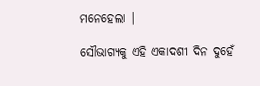ମନେହେଲା |

ସୌଭାଗ୍ୟକୁ ଏହି ଏକାଦଶୀ ଦିନ ଦୁହେଁ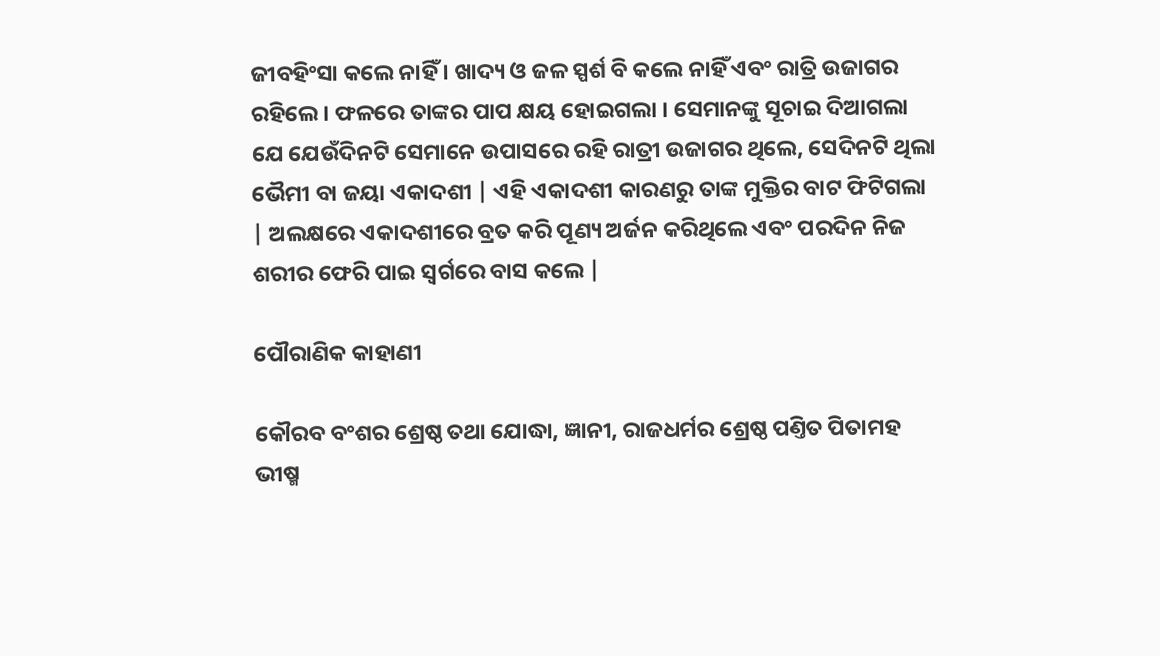ଜୀବହିଂସା କଲେ ନାହିଁ । ଖାଦ୍ୟ ଓ ଜଳ ସ୍ପର୍ଶ ବି କଲେ ନାହିଁ ଏବଂ ରାତ୍ରି ଉଜାଗର ରହିଲେ । ଫଳରେ ତାଙ୍କର ପାପ କ୍ଷୟ ହୋଇଗଲା । ସେମାନଙ୍କୁ ସୂଚାଇ ଦିଆଗଲା ଯେ ଯେଉଁଦିନଟି ସେମାନେ ଉପାସରେ ରହି ରାତ୍ରୀ ଉଜାଗର ଥିଲେ, ସେଦିନଟି ଥିଲା ଭୈମୀ ବା ଜୟା ଏକାଦଶୀ | ଏହି ଏକାଦଶୀ କାରଣରୁ ତାଙ୍କ ମୁକ୍ତିର ବାଟ ଫିଟିଗଲା | ଅଲକ୍ଷରେ ଏକାଦଶୀରେ ବ୍ରତ କରି ପୂଣ୍ୟ ଅର୍ଜନ କରିଥିଲେ ଏବଂ ପରଦିନ ନିଜ ଶରୀର ଫେରି ପାଇ ସ୍ବର୍ଗରେ ବାସ କଲେ |

ପୌରାଣିକ କାହାଣୀ

କୌରବ ବଂଶର ଶ୍ରେଷ୍ଠ ତଥା ଯୋଦ୍ଧା, ଜ୍ଞାନୀ, ରାଜଧର୍ମର ଶ୍ରେଷ୍ଠ ପଣ୍ତିତ ପିତାମହ ଭୀଷ୍ମ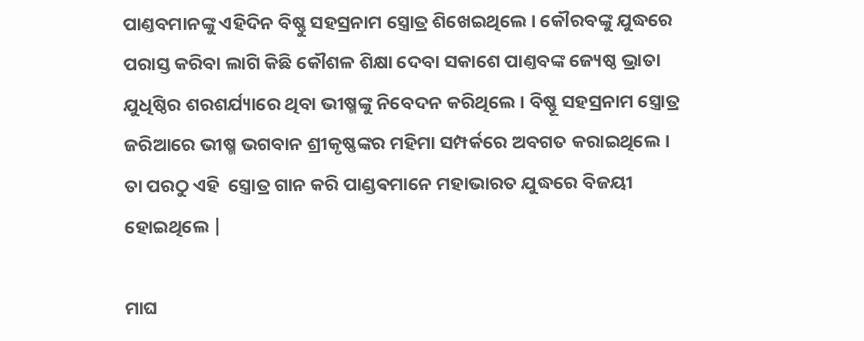ପାଣ୍ତବମାନଙ୍କୁ ଏହିଦିନ ବିଷ୍ଣୁ ସହସ୍ରନାମ ସ୍ତ୍ରୋତ୍ର ଶିଖେଇଥିଲେ । କୌରବଙ୍କୁ ଯୁଦ୍ଧରେ ପରାସ୍ତ କରିବା ଲାଗି କିଛି କୌଶଳ ଶିକ୍ଷା ଦେବା ସକାଶେ ପାଣ୍ତବଙ୍କ ଜ୍ୟେଷ୍ଠ ଭ୍ରାତା ଯୁଧିଷ୍ଠିର ଶରଶର୍ଯ୍ୟାରେ ଥିବା ଭୀଷ୍ମଙ୍କୁ ନିବେଦନ କରିଥିଲେ । ବିଷ୍ଣୂ ସହସ୍ରନାମ ସ୍ତ୍ରୋତ୍ର ଜରିଆରେ ଭୀଷ୍ମ ଭଗବାନ ଶ୍ରୀକୃଷ୍ଣଙ୍କର ମହିମା ସମ୍ପର୍କରେ ଅବଗତ କରାଇଥିଲେ । ତା ପରଠୁ ଏହି  ସ୍ତ୍ରୋତ୍ର ଗାନ କରି ପାଣ୍ଡଵମାନେ ମହାଭାରତ ଯୁଦ୍ଧରେ ବିଜୟୀ ହୋଇଥିଲେ |

ମାଘ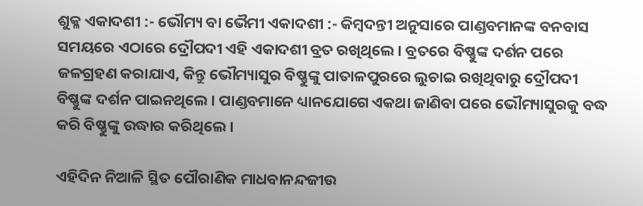ଶୁକ୍ଳ ଏକାଦଶୀ :- ଭୌମ୍ୟ ବା ଭୈମୀ ଏକାଦଶୀ :- କିମ୍ବଦନ୍ତୀ ଅନୁସାରେ ପାଣ୍ଡବମାନଙ୍କ ବନବାସ ସମୟରେ ଏଠାରେ ଦ୍ରୌପଦୀ ଏହି ଏକାଦଶୀ ବ୍ରତ ରଖିଥିଲେ । ବ୍ରତରେ ବିଷ୍ଣୁଙ୍କ ଦର୍ଶନ ପରେ ଜଳଗ୍ରହଣ କରାଯାଏ, କିନ୍ତୁ ଭୌମ୍ୟାସୁର ବିଷ୍ଣୁଙ୍କୁ ପାତାଳପୁରରେ ଲୁଚାଇ ରଖିଥିବାରୁ ଦ୍ରୌପଦୀ ବିଷ୍ଣୁଙ୍କ ଦର୍ଶନ ପାଇନଥିଲେ । ପାଣ୍ଡବମାନେ ଧ୍ୟାନଯୋଗେ ଏକଥା ଜାଣିବା ପରେ ଭୌମ୍ୟାସୁରକୁ ବଦ୍ଧ କରି ବିଷ୍ଣୁଙ୍କୁ ଉଦ୍ଧାର କରିଥିଲେ ।

ଏହିଦିନ ନିଆଳି ସ୍ଥିତ ପୌରାଣିକ ମାଧବାନନ୍ଦଜୀଉ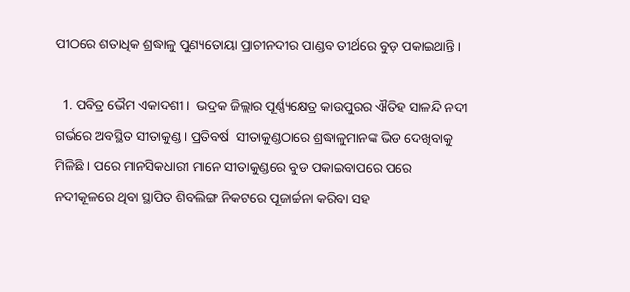ପୀଠରେ ଶତାଧିକ ଶ୍ରଦ୍ଧାଳୁ ପୁଣ୍ୟତୋୟା ପ୍ରାଚୀନଦୀର ପାଣ୍ଡବ ତୀର୍ଥରେ ବୁଡ଼ ପକାଇଥାନ୍ତି ।

  1. ପବିତ୍ର ଭୈମ ଏକାଦଶୀ ।  ଭଦ୍ରକ ଜିଲ୍ଲାର ପୂର୍ଣ୍ଣ୍ୟକ୍ଷେତ୍ର କାଉପୁରର ଐତିହ ସାଳନ୍ଦି ନଦୀ ଗର୍ଭରେ ଅବସ୍ଥିତ ସୀତାକୁଣ୍ଡ । ପ୍ରତିବର୍ଷ  ସୀତାକୁଣ୍ଡଠାରେ ଶ୍ରଦ୍ଧାଳୁମାନଙ୍କ ଭିଡ ଦେଖିବାକୁ ମିଳିଛି । ପରେ ମାନସିକଧାରୀ ମାନେ ସୀତାକୁଣ୍ଡରେ ବୁଡ ପକାଇବାପରେ ପରେ ନଦୀକୂଳରେ ଥିବା ସ୍ଥାପିତ ଶିବଲିଙ୍ଗ ନିକଟରେ ପୂଜାର୍ଚ୍ଚନା କରିବା ସହ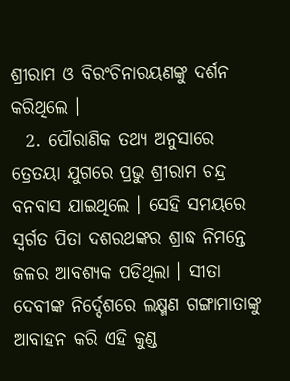ଶ୍ରୀରାମ ଓ ବିରଂଚିନାରୟଣଙ୍କୁ ଦର୍ଶନ କରିଥିଲେ ।
  2. ପୌରାଣିକ ତଥ୍ୟ ଅନୁସାରେ ତ୍ରେତୟା ଯୁଗରେ ପ୍ରଭୁ ଶ୍ରୀରାମ ଚନ୍ଦ୍ର ବନବାସ ଯାଇଥିଲେ । ସେହି ସମୟରେ ସ୍ୱର୍ଗତ ପିତା ଦଶରଥଙ୍କର ଶ୍ରାଦ୍ଧ ନିମନ୍ତେ ଜଳର ଆବଶ୍ୟକ ପଡିଥିଲା । ସୀତା ଦେବୀଙ୍କ ନିର୍ଦ୍ଦେଶରେ ଲକ୍ଷ୍ମଣ ଗଙ୍ଗାମାତାଙ୍କୁ ଆବାହନ କରି ଏହି କୁଣ୍ଡ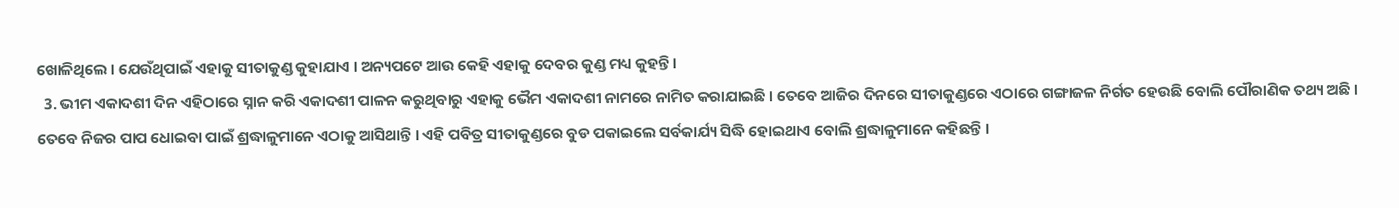ଖୋଳିଥିଲେ । ଯେଉଁଥିପାଇଁ ଏହାକୁ ସୀତାକୁଣ୍ଡ କୁହାଯାଏ । ଅନ୍ୟପଟେ ଆଉ କେହି ଏହାକୁ ଦେବର କୁଣ୍ଡ ମଧ୍ୟ କୁହନ୍ତି ।
  3. ଭୀମ ଏକାଦଶୀ ଦିନ ଏହିଠାରେ ସ୍ନାନ କରି ଏକାଦଶୀ ପାଳନ କରୁଥିବାରୁ ଏହାକୁ ଭୈମ ଏକାଦଶୀ ନାମରେ ନାମିତ କରାଯାଇଛି । ତେବେ ଆଜିର ଦିନରେ ସୀତାକୁଣ୍ଡରେ ଏଠାରେ ଗଙ୍ଗାଜଳ ନିର୍ଗତ ହେଉଛି ବୋଲି ପୌରାଣିକ ତଥ୍ୟ ଅଛି । ତେବେ ନିଜର ପାପ ଧୋଇବା ପାଇଁ ଶ୍ରଦ୍ଧାଳୁମାନେ ଏଠାକୁ ଆସିଥାନ୍ତି । ଏହି ପବିତ୍ର ସୀତାକୁଣ୍ଡରେ ବୁଡ ପକାଇଲେ ସର୍ବକାର୍ଯ୍ୟ ସିଦ୍ଧି ହୋଇଥାଏ ବୋଲି ଶ୍ରଦ୍ଧାଳୁମାନେ କହିଛନ୍ତି ।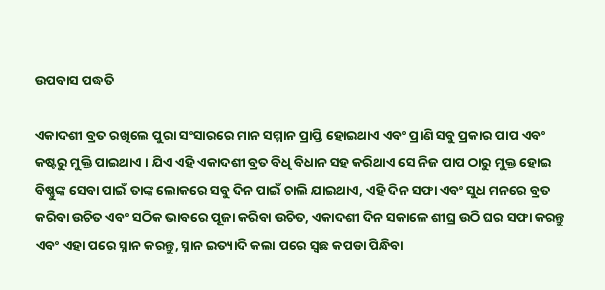ଉପବାସ ପଦ୍ଧତି

ଏକାଦଶୀ ବ୍ରତ ରଖିଲେ ପୁରା ସଂସାରରେ ମାନ ସମ୍ମାନ ପ୍ରାପ୍ତି ହୋଇଥାଏ ଏବଂ ପ୍ରାଣି ସବୁ ପ୍ରକାର ପାପ ଏବଂ କଷ୍ଟରୁ ମୁକ୍ତି ପାଇଥାଏ । ଯିଏ ଏହି ଏକାଦଶୀ ବ୍ରତ ବିଧି ବିଧାନ ସହ କରିଥାଏ ସେ ନିଜ ପାପ ଠାରୁ ମୁକ୍ତ ହୋଇ ବିଷ୍ଣୁଙ୍କ ସେବା ପାଇଁ ତାଙ୍କ ଲୋକରେ ସବୁ ଦିନ ପାଇଁ ଚାଲି ଯାଇଥାଏ, ଏହି ଦିନ ସଫା ଏବଂ ସୁଧ ମନରେ ବ୍ରତ କରିବା ଉଚିତ ଏବଂ ସଠିକ ଭାବରେ ପୂଜା କରିବା ଉଚିତ, ଏକାଦଶୀ ଦିନ ସକାଳେ ଶୀଘ୍ର ଉଠି ଘର ସଫା କରନ୍ତୁ ଏବଂ ଏହା ପରେ ସ୍ନାନ କରନ୍ତୁ, ସ୍ନାନ ଇତ୍ୟାଦି କଲା ପରେ ସ୍ଵଛ କପଡା ପିନ୍ଧିବା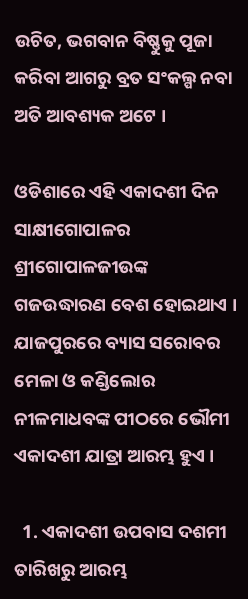ଉଚିତ, ଭଗବାନ ବିଷ୍ଣୁକୁ ପୂଜା କରିବା ଆଗରୁ ବ୍ରତ ସଂକଲ୍ପ ନବା ଅତି ଆବଶ୍ୟକ ଅଟେ ।

ଓଡିଶାରେ ଏହି ଏକାଦଶୀ ଦିନ ସାକ୍ଷୀଗୋପାଳର ଶ୍ରୀଗୋପାଳଜୀଉଙ୍କ ଗଜଉଦ୍ଧାରଣ ବେଶ ହୋଇଥାଏ । ଯାଜପୁରରେ ବ୍ୟାସ ସରୋବର ମେଳା ଓ କଣ୍ଡିଲୋର ନୀଳମାଧବଙ୍କ ପୀଠରେ ଭୌମୀ ଏକାଦଶୀ ଯାତ୍ରା ଆରମ୍ଭ ହୁଏ ।

  1. ଏକାଦଶୀ ଉପବାସ ଦଶମୀ ତାରିଖରୁ ଆରମ୍ଭ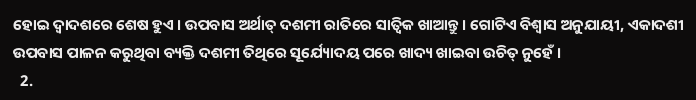ହୋଇ ଦ୍ୱାଦଶରେ ଶେଷ ହୁଏ । ଉପବାସ ଅର୍ଥାତ୍ ଦଶମୀ ରାତିରେ ସାତ୍ଵିକ ଖାଆନ୍ତୁ । ଗୋଟିଏ ବିଶ୍ୱାସ ଅନୁଯାୟୀ, ଏକାଦଶୀ ଉପବାସ ପାଳନ କରୁଥିବା ବ୍ୟକ୍ତି ଦଶମୀ ତିଥିରେ ସୂର୍ଯ୍ୟୋଦୟ ପରେ ଖାଦ୍ୟ ଖାଇବା ଉଚିତ୍ ନୁହେଁ ।
  2.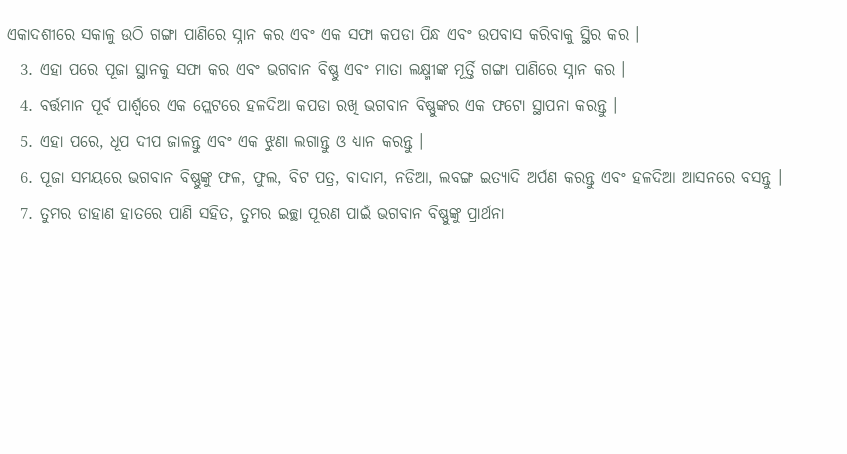ଏକାଦଶୀରେ ସକାଳୁ ଉଠି ଗଙ୍ଗା ପାଣିରେ ସ୍ନାନ କର ଏବଂ ଏକ ସଫା କପଡା ପିନ୍ଧ ଏବଂ ଉପବାସ କରିବାକୁ ସ୍ଥିର କର ।
  3. ଏହା ପରେ ପୂଜା ସ୍ଥାନକୁ ସଫା କର ଏବଂ ଭଗବାନ ବିଷ୍ଣୁ ଏବଂ ମାତା ଲକ୍ଷ୍ମୀଙ୍କ ମୂର୍ତ୍ତି ଗଙ୍ଗା ପାଣିରେ ସ୍ନାନ କର ।
  4. ବର୍ତ୍ତମାନ ପୂର୍ବ ପାର୍ଶ୍ୱରେ ଏକ ପ୍ଲେଟରେ ହଳଦିଆ କପଡା ରଖି ଭଗବାନ ବିଷ୍ଣୁଙ୍କର ଏକ ଫଟୋ ସ୍ଥାପନା କରନ୍ତୁ ।
  5. ଏହା ପରେ, ଧୂପ ଦୀପ ଜାଳନ୍ତୁ ଏବଂ ଏକ ଝୁଣା ଲଗାନ୍ତୁ ଓ ଧ୍ୟାନ କରନ୍ତୁ ।
  6. ପୂଜା ସମୟରେ ଭଗବାନ ବିଷ୍ଣୁଙ୍କୁ ଫଳ, ଫୁଲ, ବିଟ ପତ୍ର, ବାଦାମ, ନଡିଆ, ଲବଙ୍ଗ ଇତ୍ୟାଦି ଅର୍ପଣ କରନ୍ତୁ ଏବଂ ହଳଦିଆ ଆସନରେ ବସନ୍ତୁ ।
  7. ତୁମର ଡାହାଣ ହାତରେ ପାଣି ସହିତ, ତୁମର ଇଚ୍ଛା ପୂରଣ ପାଇଁ ଭଗବାନ ବିଷ୍ଣୁଙ୍କୁ ପ୍ରାର୍ଥନା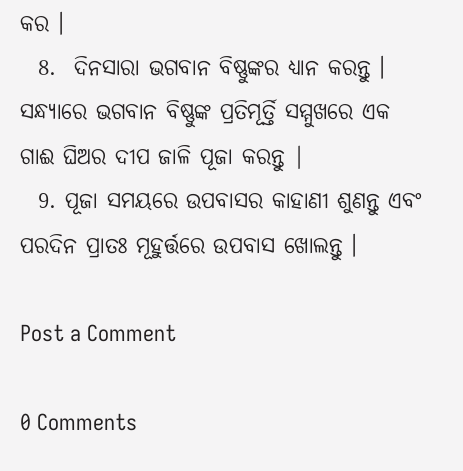କର ।
  8.  ଦିନସାରା ଭଗବାନ ବିଷ୍ଣୁଙ୍କର ଧ୍ୟାନ କରନ୍ତୁ । ସନ୍ଧ୍ୟାରେ ଭଗବାନ ବିଷ୍ଣୁଙ୍କ ପ୍ରତିମୂର୍ତ୍ତି ସମ୍ମୁଖରେ ଏକ ଗାଈ ଘିଅର ଦୀପ ଜାଳି ପୂଜା କରନ୍ତୁ |
  9. ପୂଜା ସମୟରେ ଉପବାସର କାହାଣୀ ଶୁଣନ୍ତୁ ଏବଂ ପରଦିନ ପ୍ରାତଃ ମୂହୁର୍ତ୍ତରେ ଉପବାସ ଖୋଲନ୍ତୁ ।

Post a Comment

0 Comments